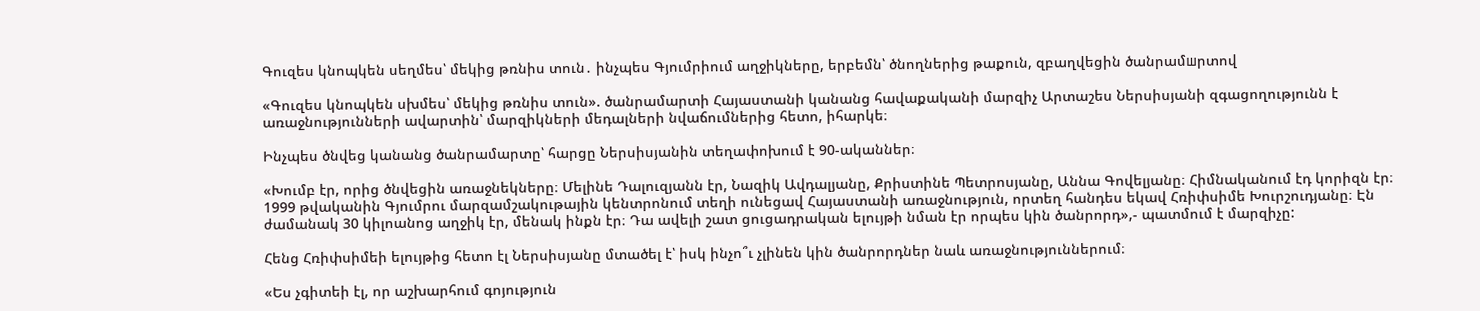Գուզես կնոպկեն սեղմես՝ մեկից թռնիս տուն․ ինչպես Գյումրիում աղջիկները, երբեմն՝ ծնողներից թաքուն, զբաղվեցին ծանրամшրտով

«Գուզես կնոպկեն սխմես՝ մեկից թռնիս տուն». ծանրամարտի Հայաստանի կանանց հավաքականի մարզիչ Արտաշես Ներսիսյանի զգացողությունն է առաջնությունների ավարտին՝ մարզիկների մեդալների նվաճումներից հետո, իհարկե։

Ինչպես ծնվեց կանանց ծանրամարտը՝ հարցը Ներսիսյանին տեղափոխում է 90-ականներ։

«Խումբ էր, որից ծնվեցին առաջնեկները։ Մելինե Դալուզյանն էր, Նազիկ Ավդալյանը, Քրիստինե Պետրոսյանը, Աննա Գովելյանը։ Հիմնականում էդ կորիզն էր։ 1999 թվականին Գյումրու մարզամշակութային կենտրոնում տեղի ունեցավ Հայաստանի առաջնություն, որտեղ հանդես եկավ Հռիփսիմե Խուրշուդյանը։ Էն ժամանակ 30 կիլոանոց աղջիկ էր, մենակ ինքն էր։ Դա ավելի շատ ցուցադրական ելույթի նման էր որպես կին ծանրորդ»,- պատմում է մարզիչը:

Հենց Հռիփսիմեի ելույթից հետո էլ Ներսիսյանը մտածել է՝ իսկ ինչո՞ւ չլինեն կին ծանրորդներ նաև առաջնություններում։

«Ես չգիտեի էլ, որ աշխարհում գոյություն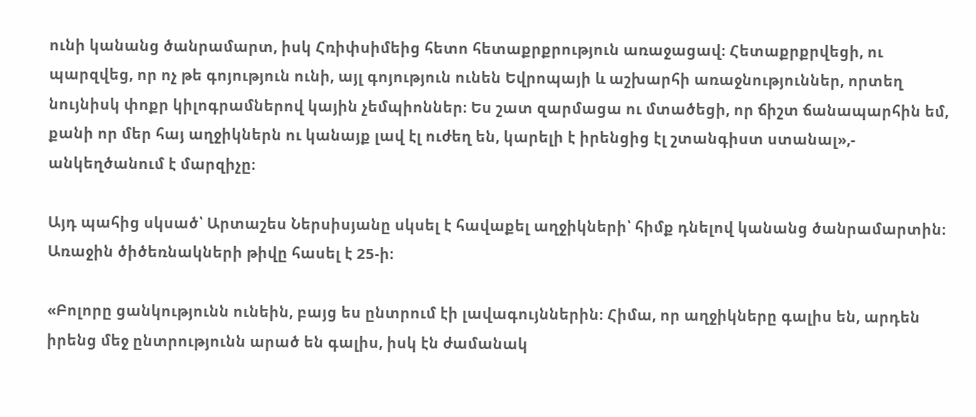ունի կանանց ծանրամարտ, իսկ Հռիփսիմեից հետո հետաքրքրություն առաջացավ։ Հետաքրքրվեցի, ու պարզվեց, որ ոչ թե գոյություն ունի, այլ գոյություն ունեն Եվրոպայի և աշխարհի առաջնություններ, որտեղ նույնիսկ փոքր կիլոգրամներով կային չեմպիոններ։ Ես շատ զարմացա ու մտածեցի, որ ճիշտ ճանապարհին եմ, քանի որ մեր հայ աղջիկներն ու կանայք լավ էլ ուժեղ են, կարելի է իրենցից էլ շտանգիստ ստանալ»,- անկեղծանում է մարզիչը։

Այդ պահից սկսած՝ Արտաշես Ներսիսյանը սկսել է հավաքել աղջիկների՝ հիմք դնելով կանանց ծանրամարտին։ Առաջին ծիծեռնակների թիվը հասել է 25-ի։

«Բոլորը ցանկությունն ունեին, բայց ես ընտրում էի լավագույններին։ Հիմա, որ աղջիկները գալիս են, արդեն իրենց մեջ ընտրությունն արած են գալիս, իսկ էն ժամանակ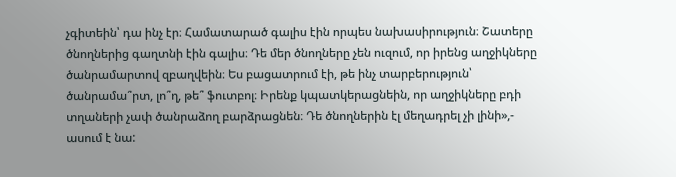չգիտեին՝ դա ինչ էր։ Համատարած գալիս էին որպես նախասիրություն։ Շատերը ծնողներից գաղտնի էին գալիս։ Դե մեր ծնողները չեն ուզում, որ իրենց աղջիկները ծանրամարտով զբաղվեին։ Ես բացատրում էի, թե ինչ տարբերություն՝ ծանրամա՞րտ, լո՞ղ, թե՞ ֆուտբոլ։ Իրենք կպատկերացնեին, որ աղջիկները բդի տղաների չափ ծանրաձող բարձրացնեն։ Դե ծնողներին էլ մեղադրել չի լինի»,- ասում է նա: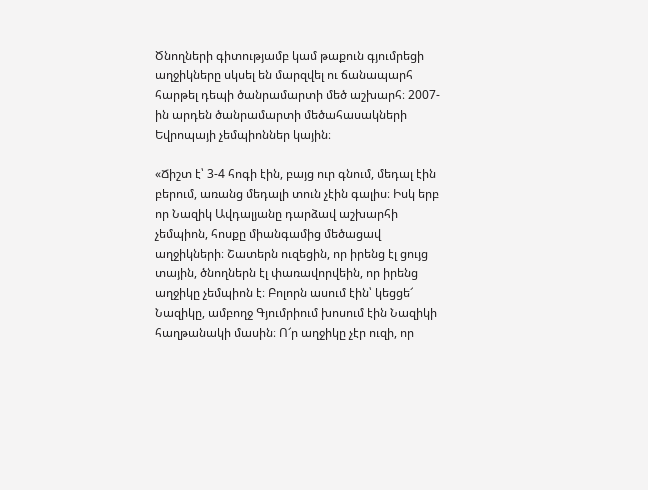Ծնողների գիտությամբ կամ թաքուն գյումրեցի աղջիկները սկսել են մարզվել ու ճանապարհ հարթել դեպի ծանրամարտի մեծ աշխարհ։ 2007-ին արդեն ծանրամարտի մեծահասակների Եվրոպայի չեմպիոններ կային։

«Ճիշտ է՝ 3-4 հոգի էին, բայց ուր գնում, մեդալ էին բերում, առանց մեդալի տուն չէին գալիս։ Իսկ երբ որ Նազիկ Ավդալյանը դարձավ աշխարհի չեմպիոն, հոսքը միանգամից մեծացավ աղջիկների։ Շատերն ուզեցին, որ իրենց էլ ցույց տային, ծնողներն էլ փառավորվեին, որ իրենց աղջիկը չեմպիոն է։ Բոլորն ասում էին՝ կեցցե՜ Նազիկը, ամբողջ Գյումրիում խոսում էին Նազիկի հաղթանակի մասին։ Ո՜ր աղջիկը չէր ուզի, որ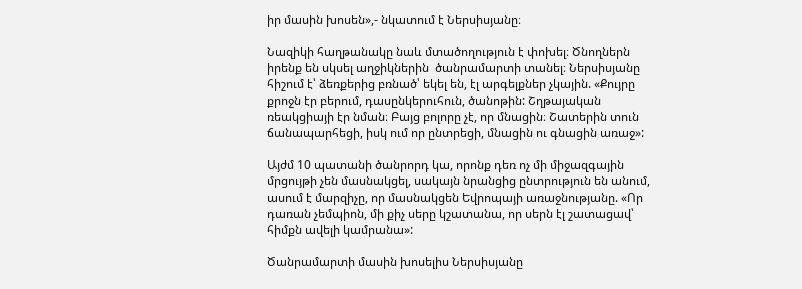իր մասին խոսեն»,- նկատում է Ներսիսյանը։

Նազիկի հաղթանակը նաև մտածողություն է փոխել։ Ծնողներն իրենք են սկսել աղջիկներին  ծանրամարտի տանել։ Ներսիսյանը հիշում է՝ ձեռքերից բռնած՝ եկել են, էլ արգելքներ չկային. «Քույրը քրոջն էր բերում, դասընկերուհուն, ծանոթին: Շղթայական ռեակցիայի էր նման։ Բայց բոլորը չէ, որ մնացին։ Շատերին տուն ճանապարհեցի, իսկ ում որ ընտրեցի, մնացին ու գնացին առաջ»:

Այժմ 10 պատանի ծանրորդ կա, որոնք դեռ ոչ մի միջազգային մրցույթի չեն մասնակցել, սակայն նրանցից ընտրություն են անում, ասում է մարզիչը, որ մասնակցեն Եվրոպայի առաջնությանը. «Որ դառան չեմպիոն, մի քիչ սերը կշատանա, որ սերն էլ շատացավ՝ հիմքն ավելի կամրանա»:

Ծանրամարտի մասին խոսելիս Ներսիսյանը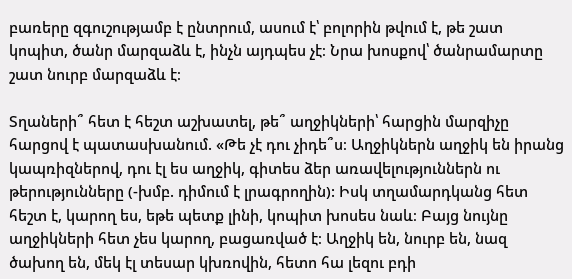բառերը զգուշությամբ է ընտրում, ասում է՝ բոլորին թվում է, թե շատ կոպիտ, ծանր մարզաձև է, ինչն այդպես չէ։ Նրա խոսքով՝ ծանրամարտը շատ նուրբ մարզաձև է։

Տղաների՞ հետ է հեշտ աշխատել, թե՞ աղջիկների՝ հարցին մարզիչը հարցով է պատասխանում. «Թե չէ դու չիդե՞ս։ Աղջիկներն աղջիկ են իրանց կապռիզներով, դու էլ ես աղջիկ, գիտես ձեր առավելություններն ու թերությունները (-խմբ. դիմում է լրագրողին): Իսկ տղամարդկանց հետ հեշտ է, կարող ես, եթե պետք լինի, կոպիտ խոսես նաև։ Բայց նույնը աղջիկների հետ չես կարող, բացառված է։ Աղջիկ են, նուրբ են, նազ ծախող են, մեկ էլ տեսար կխռովին, հետո հա լեզու բդի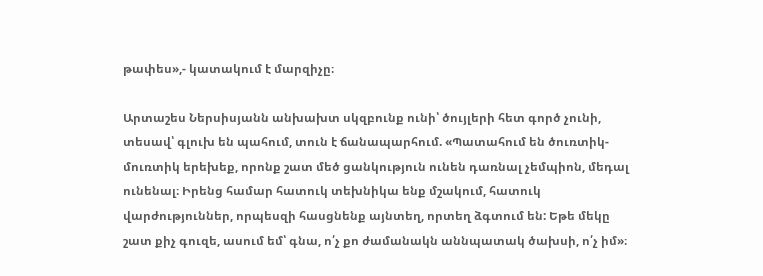թափես»,- կատակում է մարզիչը։

Արտաշես Ներսիսյանն անխախտ սկզբունք ունի՝ ծույլերի հետ գործ չունի, տեսավ՝ գլուխ են պահում, տուն է ճանապարհում. «Պատահում են ծուռտիկ-մուռտիկ երեխեք, որոնք շատ մեծ ցանկություն ունեն դառնալ չեմպիոն, մեդալ ունենալ։ Իրենց համար հատուկ տեխնիկա ենք մշակում, հատուկ վարժություններ, որպեսզի հասցնենք այնտեղ, որտեղ ձգտում են: Եթե մեկը շատ քիչ գուզե, ասում եմ՝ գնա, ո՛չ քո ժամանակն աննպատակ ծախսի, ո՛չ իմ»։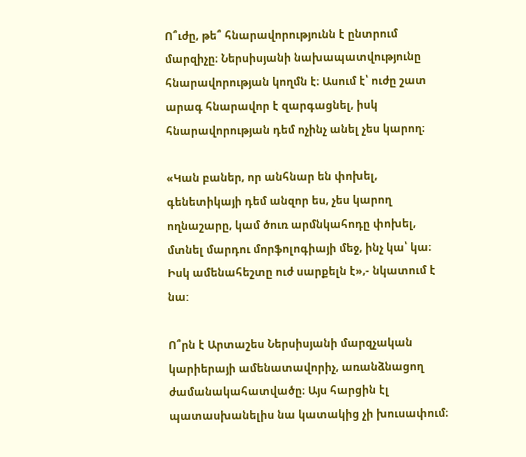Ո՞ւժը, թե՞ հնարավորությունն է ընտրում մարզիչը։ Ներսիսյանի նախապատվությունը հնարավորության կողմն է։ Ասում է՝ ուժը շատ արագ հնարավոր է զարգացնել, իսկ հնարավորության դեմ ոչինչ անել չես կարող։

«Կան բաներ, որ անհնար են փոխել, գենետիկայի դեմ անզոր ես, չես կարող ողնաշարը, կամ ծուռ արմնկահոդը փոխել, մտնել մարդու մորֆոլոգիայի մեջ, ինչ կա՝ կա։ Իսկ ամենահեշտը ուժ սարքելն է»,- նկատում է նա:

Ո՞րն է Արտաշես Ներսիսյանի մարզչական կարիերայի ամենատավորիչ, առանձնացող ժամանակահատվածը։ Այս հարցին էլ պատասխանելիս նա կատակից չի խուսափում։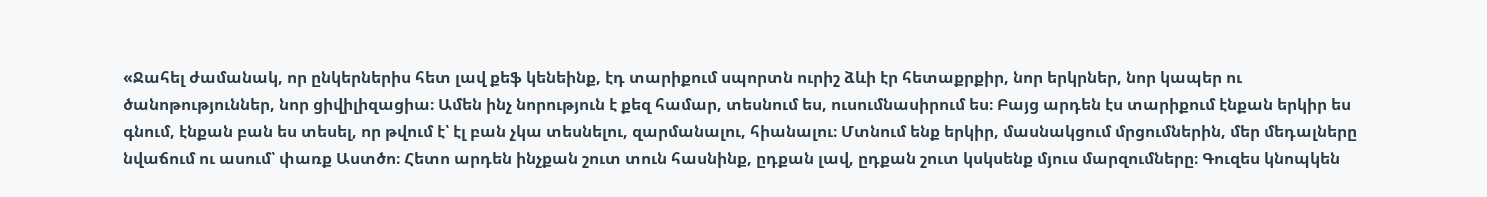«Ջահել ժամանակ, որ ընկերներիս հետ լավ քեֆ կենեինք, էդ տարիքում սպորտն ուրիշ ձևի էր հետաքրքիր, նոր երկրներ, նոր կապեր ու ծանոթություններ, նոր ցիվիլիզացիա։ Ամեն ինչ նորություն է քեզ համար, տեսնում ես, ուսումնասիրում ես։ Բայց արդեն էս տարիքում էնքան երկիր ես գնում, էնքան բան ես տեսել, որ թվում է՝ էլ բան չկա տեսնելու, զարմանալու, հիանալու։ Մտնում ենք երկիր, մասնակցում մրցումներին, մեր մեդալները նվաճում ու ասում՝ փառք Աստծո։ Հետո արդեն ինչքան շուտ տուն հասնինք, ըդքան լավ, ըդքան շուտ կսկսենք մյուս մարզումները։ Գուզես կնոպկեն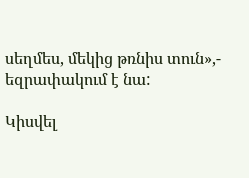սեղմես, մեկից թռնիս տուն»,- եզրափակում է նա:

Կիսվել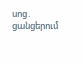սոց․ ցանցերում